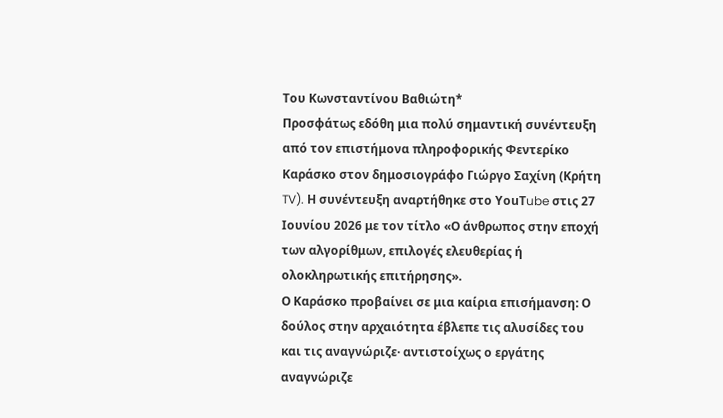Του Κωνσταντίνου Βαθιώτη*
Προσφάτως εδόθη μια πολύ σημαντική συνέντευξη από τον επιστήμονα πληροφορικής Φεντερίκο Καράσκο στον δημοσιογράφο Γιώργο Σαχίνη (Κρήτη TV). Η συνέντευξη αναρτήθηκε στο ΥouΤube στις 27 Ιουνίου 2026 με τον τίτλο «Ο άνθρωπος στην εποχή των αλγορίθμων, επιλογές ελευθερίας ή ολοκληρωτικής επιτήρησης».
Ο Καράσκο προβαίνει σε μια καίρια επισήμανση: Ο δούλος στην αρχαιότητα έβλεπε τις αλυσίδες του και τις αναγνώριζε· αντιστοίχως ο εργάτης αναγνώριζε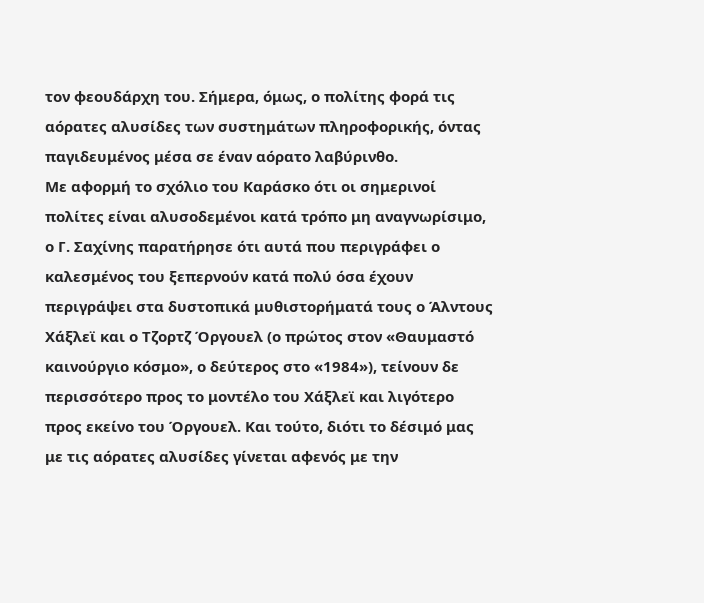τον φεουδάρχη του. Σήμερα, όμως, ο πολίτης φορά τις αόρατες αλυσίδες των συστημάτων πληροφορικής, όντας παγιδευμένος μέσα σε έναν αόρατο λαβύρινθο.
Με αφορμή το σχόλιο του Καράσκο ότι οι σημερινοί πολίτες είναι αλυσοδεμένοι κατά τρόπο μη αναγνωρίσιμο, ο Γ. Σαχίνης παρατήρησε ότι αυτά που περιγράφει ο καλεσμένος του ξεπερνούν κατά πολύ όσα έχουν περιγράψει στα δυστοπικά μυθιστορήματά τους ο Άλντους Χάξλεϊ και ο Τζορτζ Όργουελ (ο πρώτος στον «Θαυμαστό καινούργιο κόσμο», ο δεύτερος στο «1984»), τείνουν δε περισσότερο προς το μοντέλο του Χάξλεϊ και λιγότερο προς εκείνο του Όργουελ. Και τούτο, διότι το δέσιμό μας με τις αόρατες αλυσίδες γίνεται αφενός με την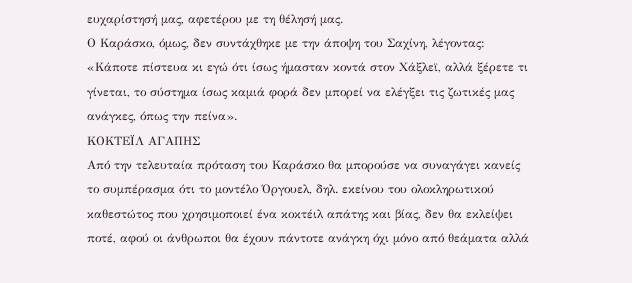ευχαρίστησή μας, αφετέρου με τη θέλησή μας.
Ο Καράσκο, όμως, δεν συντάχθηκε με την άποψη του Σαχίνη, λέγοντας: «Κάποτε πίστευα κι εγώ ότι ίσως ήμασταν κοντά στον Χάξλεϊ, αλλά ξέρετε τι γίνεται, το σύστημα ίσως καμιά φορά δεν μπορεί να ελέγξει τις ζωτικές μας ανάγκες, όπως την πείνα».
ΚΟΚΤΕΪΛ ΑΓΑΠΗΣ
Από την τελευταία πρόταση του Καράσκο θα μπορούσε να συναγάγει κανείς το συμπέρασμα ότι το μοντέλο Όργουελ, δηλ. εκείνου του ολοκληρωτικού καθεστώτος που χρησιμοποιεί ένα κοκτέιλ απάτης και βίας, δεν θα εκλείψει ποτέ, αφού οι άνθρωποι θα έχουν πάντοτε ανάγκη όχι μόνο από θεάματα αλλά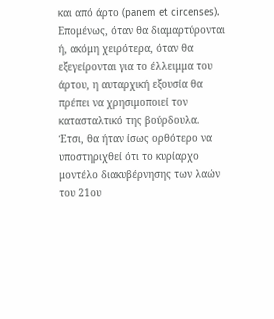και από άρτο (panem et circenses). Επομένως, όταν θα διαμαρτύρονται ή, ακόμη χειρότερα, όταν θα εξεγείρονται για το έλλειμμα του άρτου, η αυταρχική εξουσία θα πρέπει να χρησιμοποιεί τον κατασταλτικό της βούρδουλα.
Έτσι, θα ήταν ίσως ορθότερο να υποστηριχθεί ότι το κυρίαρχο μοντέλο διακυβέρνησης των λαών του 21ου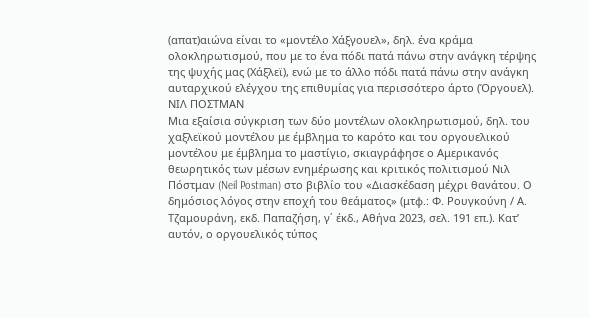(απατ)αιώνα είναι το «μοντέλο Χάξγουελ», δηλ. ένα κράμα ολοκληρωτισμού, που με το ένα πόδι πατά πάνω στην ανάγκη τέρψης της ψυχής μας (Χάξλεϊ), ενώ με το άλλο πόδι πατά πάνω στην ανάγκη αυταρχικού ελέγχου της επιθυμίας για περισσότερο άρτο (Όργουελ).
ΝΙΛ ΠΟΣΤΜΑΝ
Μια εξαίσια σύγκριση των δύο μοντέλων ολοκληρωτισμού, δηλ. του χαξλεϊκού μοντέλου με έμβλημα το καρότο και του οργουελικού μοντέλου με έμβλημα το μαστίγιο, σκιαγράφησε ο Αμερικανός θεωρητικός των μέσων ενημέρωσης και κριτικός πολιτισμού Νιλ Πόστμαν (Neil Postman) στο βιβλίο του «Διασκέδαση μέχρι θανάτου. Ο δημόσιος λόγος στην εποχή του θεάματος» (μτφ.: Φ. Ρουγκούνη / Α. Τζαμουράνη, εκδ. Παπαζήση, γ΄ έκδ., Αθήνα 2023, σελ. 191 επ.). Κατ’ αυτόν, ο οργουελικός τύπος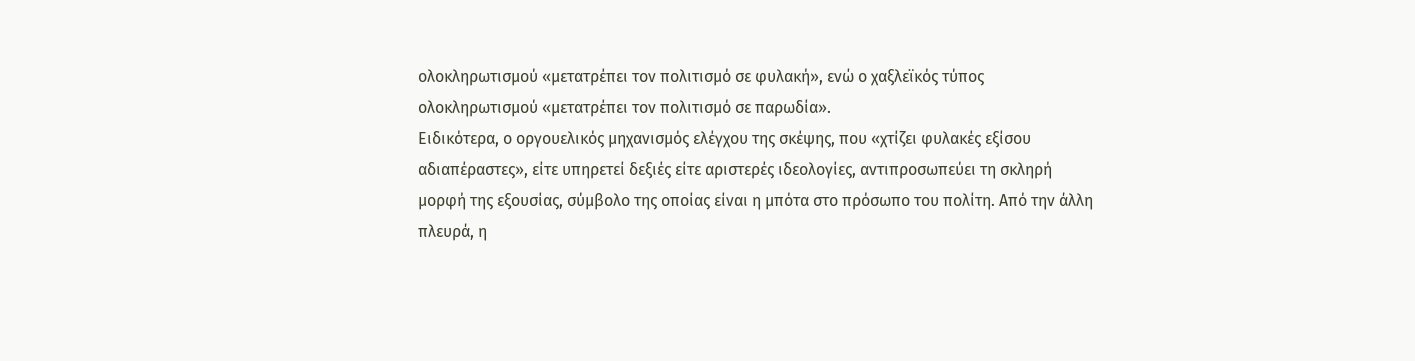ολοκληρωτισμού «μετατρέπει τον πολιτισμό σε φυλακή», ενώ ο χαξλεϊκός τύπος ολοκληρωτισμού «μετατρέπει τον πολιτισμό σε παρωδία».
Ειδικότερα, ο οργουελικός μηχανισμός ελέγχου της σκέψης, που «χτίζει φυλακές εξίσου αδιαπέραστες», είτε υπηρετεί δεξιές είτε αριστερές ιδεολογίες, αντιπροσωπεύει τη σκληρή μορφή της εξουσίας, σύμβολο της οποίας είναι η μπότα στο πρόσωπο του πολίτη. Από την άλλη πλευρά, η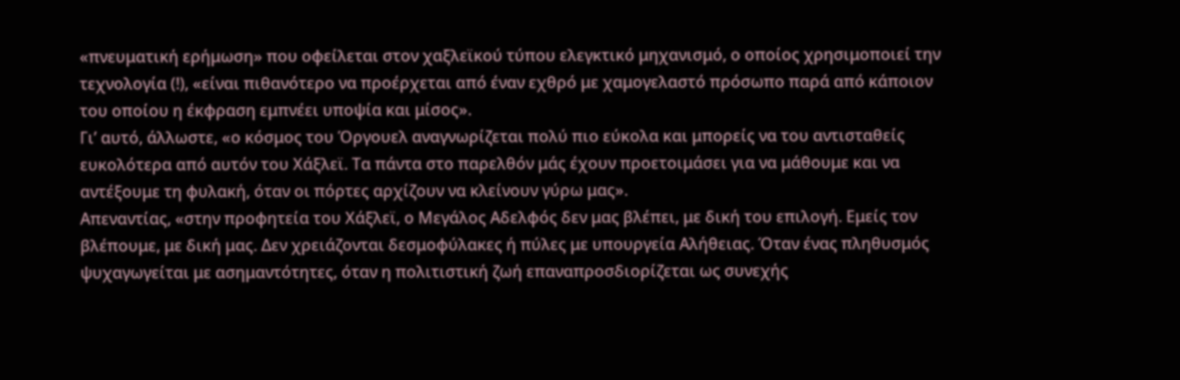«πνευματική ερήμωση» που οφείλεται στον χαξλεϊκού τύπου ελεγκτικό μηχανισμό, ο οποίος χρησιμοποιεί την τεχνολογία (!), «είναι πιθανότερο να προέρχεται από έναν εχθρό με χαμογελαστό πρόσωπο παρά από κάποιον του οποίου η έκφραση εμπνέει υποψία και μίσος».
Γι’ αυτό, άλλωστε, «ο κόσμος του Όργουελ αναγνωρίζεται πολύ πιο εύκολα και μπορείς να του αντισταθείς ευκολότερα από αυτόν του Χάξλεϊ. Τα πάντα στο παρελθόν μάς έχουν προετοιμάσει για να μάθουμε και να αντέξουμε τη φυλακή, όταν οι πόρτες αρχίζουν να κλείνουν γύρω μας».
Απεναντίας, «στην προφητεία του Χάξλεϊ, ο Μεγάλος Αδελφός δεν μας βλέπει, με δική του επιλογή. Εμείς τον βλέπουμε, με δική μας. Δεν χρειάζονται δεσμοφύλακες ή πύλες με υπουργεία Αλήθειας. Όταν ένας πληθυσμός ψυχαγωγείται με ασημαντότητες, όταν η πολιτιστική ζωή επαναπροσδιορίζεται ως συνεχής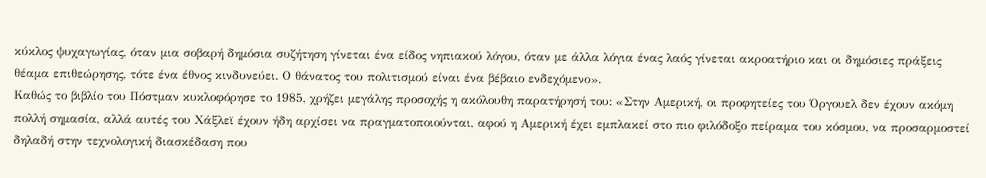κύκλος ψυχαγωγίας, όταν μια σοβαρή δημόσια συζήτηση γίνεται ένα είδος νηπιακού λόγου, όταν με άλλα λόγια ένας λαός γίνεται ακροατήριο και οι δημόσιες πράξεις θέαμα επιθεώρησης, τότε ένα έθνος κινδυνεύει. Ο θάνατος του πολιτισμού είναι ένα βέβαιο ενδεχόμενο».
Καθώς το βιβλίο του Πόστμαν κυκλοφόρησε το 1985, χρήζει μεγάλης προσοχής η ακόλουθη παρατήρησή του: «Στην Αμερική, οι προφητείες του Όργουελ δεν έχουν ακόμη πολλή σημασία, αλλά αυτές του Χάξλεϊ έχουν ήδη αρχίσει να πραγματοποιούνται, αφού η Αμερική έχει εμπλακεί στο πιο φιλόδοξο πείραμα του κόσμου, να προσαρμοστεί δηλαδή στην τεχνολογική διασκέδαση που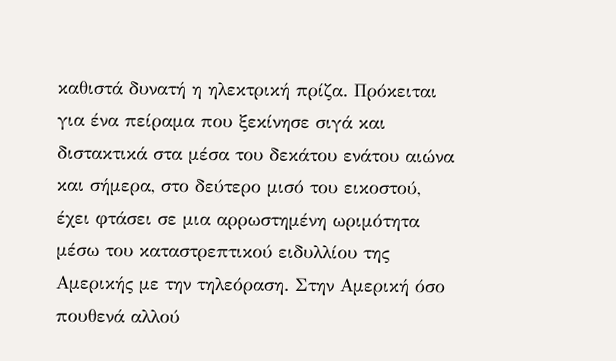καθιστά δυνατή η ηλεκτρική πρίζα. Πρόκειται για ένα πείραμα που ξεκίνησε σιγά και διστακτικά στα μέσα του δεκάτου ενάτου αιώνα και σήμερα, στο δεύτερο μισό του εικοστού, έχει φτάσει σε μια αρρωστημένη ωριμότητα μέσω του καταστρεπτικού ειδυλλίου της Αμερικής με την τηλεόραση. Στην Αμερική όσο πουθενά αλλού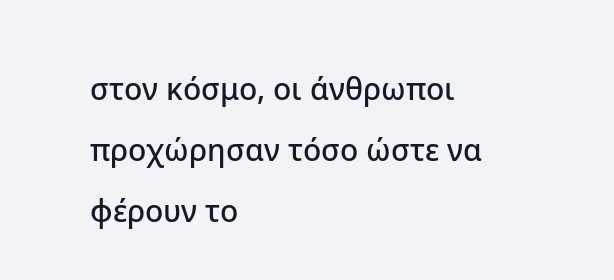στον κόσμο, οι άνθρωποι προχώρησαν τόσο ώστε να φέρουν το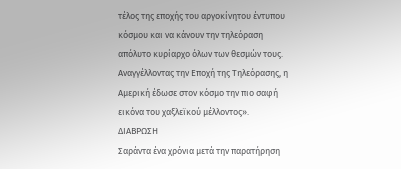τέλος της εποχής του αργοκίνητου έντυπου κόσμου και να κάνουν την τηλεόραση απόλυτο κυρίαρχο όλων των θεσμών τους. Αναγγέλλοντας την Εποχή της Τηλεόρασης, η Αμερική έδωσε στον κόσμο την πιο σαφή εικόνα του χαξλεϊκού μέλλοντος».
ΔΙΑΒΡΩΣΗ
Σαράντα ένα χρόνια μετά την παρατήρηση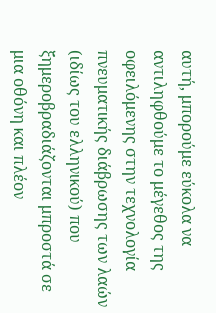αυτή, μπορούμε εύκολα να αντιληφθούμε το μέγεθος της οφειλόμενης στην τεχνολογία πνευματικής διάβρωσης των λαών (ιδίως του ελληνικού) που ξημεροβραδιάζονται μπροστά σε μια οθόνη και πλέον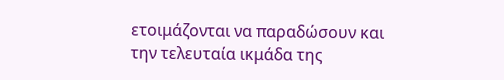ετοιμάζονται να παραδώσουν και την τελευταία ικμάδα της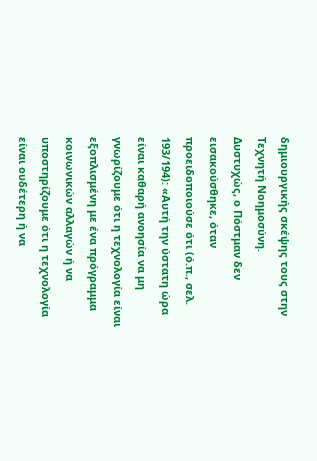δημιουργικής σκέψης τους στην Τεχνητή Νοημοσύνη.
Δυστυχώς, ο Πόστμαν δεν εισακούσθηκε, όταν προειδοποιούσε ότι (ό.π., σελ. 193/194): «Αυτή την ύστατη ώρα είναι καθαρή ανοησία να μη γνωρίζουμε ότι η τεχνολογία είναι εξοπλισμένη με ένα πρόγραμμα κοινωνικών αλλαγών ή να υποστηρίζουμε ότι η τεχνολογία είναι ουδέτερη ή να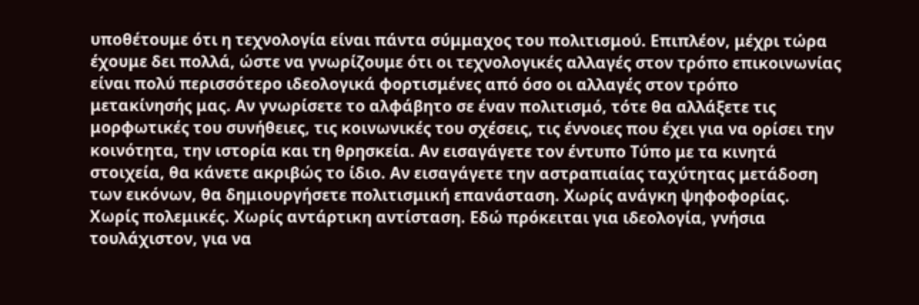υποθέτουμε ότι η τεχνολογία είναι πάντα σύμμαχος του πολιτισμού. Επιπλέον, μέχρι τώρα έχουμε δει πολλά, ώστε να γνωρίζουμε ότι οι τεχνολογικές αλλαγές στον τρόπο επικοινωνίας είναι πολύ περισσότερο ιδεολογικά φορτισμένες από όσο οι αλλαγές στον τρόπο μετακίνησής μας. Αν γνωρίσετε το αλφάβητο σε έναν πολιτισμό, τότε θα αλλάξετε τις μορφωτικές του συνήθειες, τις κοινωνικές του σχέσεις, τις έννοιες που έχει για να ορίσει την κοινότητα, την ιστορία και τη θρησκεία. Αν εισαγάγετε τον έντυπο Τύπο με τα κινητά στοιχεία, θα κάνετε ακριβώς το ίδιο. Αν εισαγάγετε την αστραπιαίας ταχύτητας μετάδοση των εικόνων, θα δημιουργήσετε πολιτισμική επανάσταση. Χωρίς ανάγκη ψηφοφορίας. Χωρίς πολεμικές. Χωρίς αντάρτικη αντίσταση. Εδώ πρόκειται για ιδεολογία, γνήσια τουλάχιστον, για να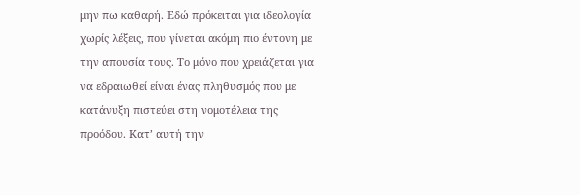μην πω καθαρή. Εδώ πρόκειται για ιδεολογία χωρίς λέξεις, που γίνεται ακόμη πιο έντονη με την απουσία τους. Το μόνο που χρειάζεται για να εδραιωθεί είναι ένας πληθυσμός που με κατάνυξη πιστεύει στη νομοτέλεια της προόδου. Κατ’ αυτή την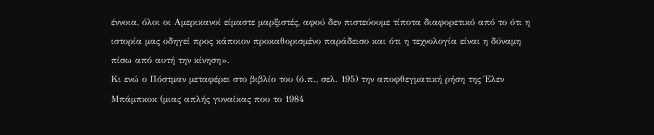έννοια, όλοι οι Αμερικανοί είμαστε μαρξιστές, αφού δεν πιστεύουμε τίποτα διαφορετικό από το ότι η ιστορία μας οδηγεί προς κάποιον προκαθορισμένο παράδεισο και ότι η τεχνολογία είναι η δύναμη πίσω από αυτή την κίνηση».
Κι ενώ ο Πόστμαν μεταφέρει στο βιβλίο του (ό.π., σελ. 195) την αποφθεγματική ρήση της Έλεν Μπάμπκοκ (μιας απλής γυναίκας που το 1984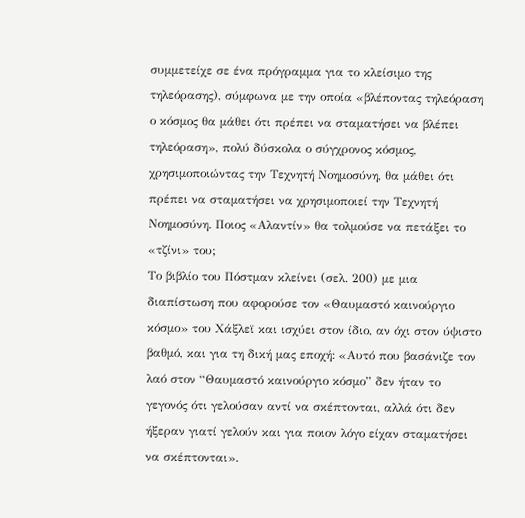συμμετείχε σε ένα πρόγραμμα για το κλείσιμο της τηλεόρασης), σύμφωνα με την οποία «βλέποντας τηλεόραση ο κόσμος θα μάθει ότι πρέπει να σταματήσει να βλέπει τηλεόραση», πολύ δύσκολα ο σύγχρονος κόσμος, χρησιμοποιώντας την Τεχνητή Νοημοσύνη, θα μάθει ότι πρέπει να σταματήσει να χρησιμοποιεί την Τεχνητή Νοημοσύνη. Ποιος «Αλαντίν» θα τολμούσε να πετάξει το «τζίνι» του;
Το βιβλίο του Πόστμαν κλείνει (σελ. 200) με μια διαπίστωση που αφορούσε τον «Θαυμαστό καινούργιο κόσμο» του Χάξλεϊ και ισχύει στον ίδιο, αν όχι στον ύψιστο βαθμό, και για τη δική μας εποχή: «Αυτό που βασάνιζε τον λαό στον “Θαυμαστό καινούργιο κόσμο” δεν ήταν το γεγονός ότι γελούσαν αντί να σκέπτονται, αλλά ότι δεν ήξεραν γιατί γελούν και για ποιον λόγο είχαν σταματήσει να σκέπτονται».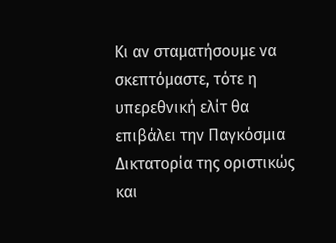Κι αν σταματήσουμε να σκεπτόμαστε, τότε η υπερεθνική ελίτ θα επιβάλει την Παγκόσμια Δικτατορία της οριστικώς και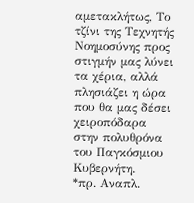αμετακλήτως, Το τζίνι της Τεχνητής Νοημοσύνης προς στιγμήν μας λύνει τα χέρια, αλλά πλησιάζει η ώρα που θα μας δέσει χειροπόδαρα στην πολυθρόνα του Παγκόσμιου Κυβερνήτη.
*πρ. Αναπλ.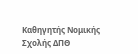Καθηγητής Νομικής Σχολής ΔΠΘ